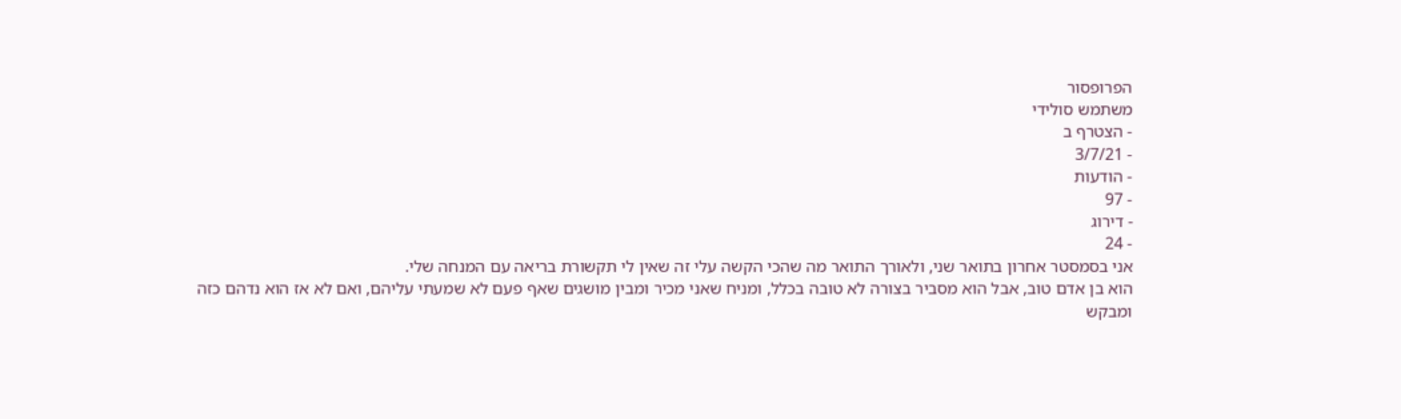הפרופסור
משתמש סולידי
- הצטרף ב
- 3/7/21
- הודעות
- 97
- דירוג
- 24
אני בסמסטר אחרון בתואר שני, ולאורך התואר מה שהכי הקשה עלי זה שאין לי תקשורת בריאה עם המנחה שלי.
הוא בן אדם טוב, אבל הוא מסביר בצורה לא טובה בכלל, ומניח שאני מכיר ומבין מושגים שאף פעם לא שמעתי עליהם, ואם לא אז הוא נדהם כזה ומבקש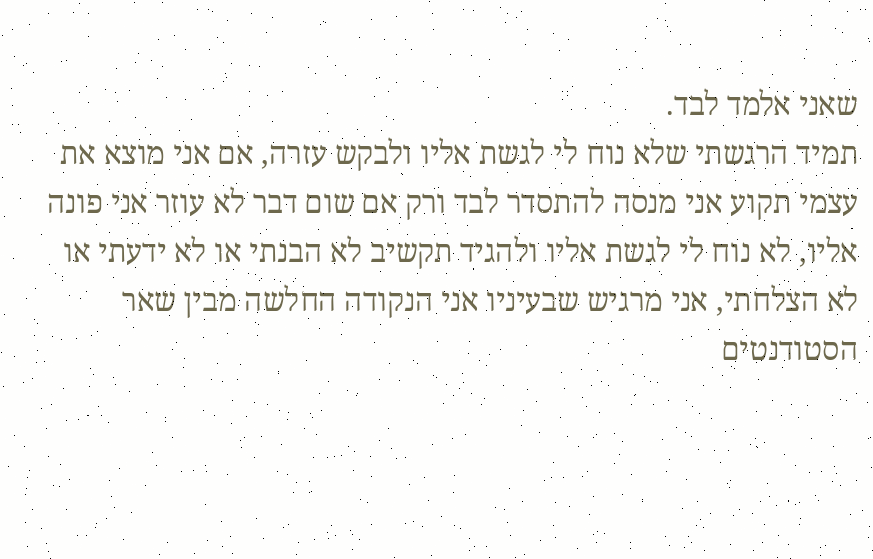שאני אלמד לבד.
תמיד הרגשתי שלא נוח לי לגשת אליו ולבקש עזרה, אם אני מוצא את עצמי תקוע אני מנסה להתסדר לבד ורק אם שום דבר לא עוזר אני פונה אליו, לא נוח לי לגשת אליו ולהגיד תקשיב לא הבנתי או לא ידעתי או לא הצלחתי, אני מרגיש שבעיניו אני הנקודה החלשה מבין שאר הסטודנטים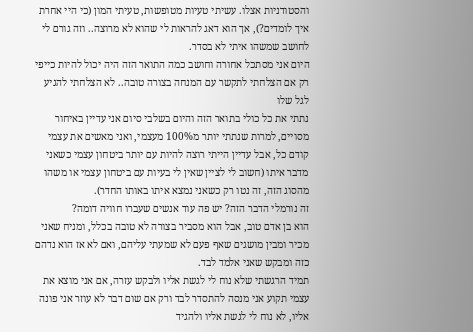והסטודניות אצלו. עשיתי טעיות מטופשות, טעיתי המון (כי היי אחרת איך לומדים?), אך הוא דאג להראות לי שהוא לא מרוצה.. וזה גורם לי לחושב שמשהו איתי לא בסדר.
היום אני מסתכל אחורה וחושב כמה התואר הזה היה יכול להיות כייפי רק אם הצלחתי לתקשר עם המנחה בצורה טובה.. לא הצלחתי להגיע לגל שלו
נתתי את כל כולי בתואר הזה והיום בשלבי סיום אני עדיין באיחור מסויים, למרות שנתתי יותר מ100% מעצמי, ואני מאשים את עצמי קודם כל, אבל עדיין הייתי רוצה להיות עם יותר ביטחון עצמי כשאני מדבר איתו (חשוב לי לציין שאין לי בעיות עם ביטחון עצמי או משהו מהסוג הזה, זה נטו רק כשאני נמצא איתו באותו החדר).
זה נורמלי הדבר הזה? יש פה עוד אנשים שעברו חוויה דומה?
הוא בן אדם טוב, אבל הוא מסביר בצורה לא טובה בכלל, ומניח שאני מכיר ומבין מושגים שאף פעם לא שמעתי עליהם, ואם לא אז הוא נדהם כזה ומבקש שאני אלמד לבד.
תמיד הרגשתי שלא נוח לי לגשת אליו ולבקש עזרה, אם אני מוצא את עצמי תקוע אני מנסה להתסדר לבד ורק אם שום דבר לא עוזר אני פונה אליו, לא נוח לי לגשת אליו ולהגיד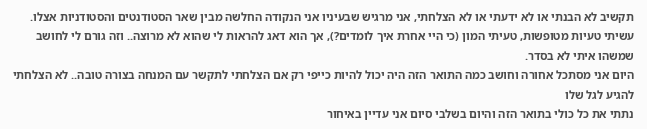תקשיב לא הבנתי או לא ידעתי או לא הצלחתי, אני מרגיש שבעיניו אני הנקודה החלשה מבין שאר הסטודנטים והסטודניות אצלו. עשיתי טעיות מטופשות, טעיתי המון (כי היי אחרת איך לומדים?), אך הוא דאג להראות לי שהוא לא מרוצה.. וזה גורם לי לחושב שמשהו איתי לא בסדר.
היום אני מסתכל אחורה וחושב כמה התואר הזה היה יכול להיות כייפי רק אם הצלחתי לתקשר עם המנחה בצורה טובה.. לא הצלחתי להגיע לגל שלו
נתתי את כל כולי בתואר הזה והיום בשלבי סיום אני עדיין באיחור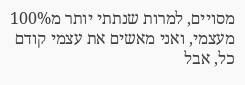מסויים, למרות שנתתי יותר מ100% מעצמי, ואני מאשים את עצמי קודם כל, אבל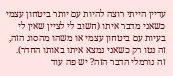עדיין הייתי רוצה להיות עם יותר ביטחון עצמי כשאני מדבר איתו (חשוב לי לציין שאין לי בעיות עם ביטחון עצמי או משהו מהסוג הזה, זה נטו רק כשאני נמצא איתו באותו החדר).
זה נורמלי הדבר הזה? יש פה עוד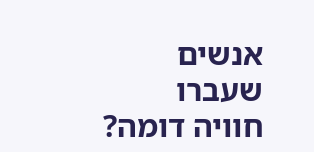אנשים שעברו חוויה דומה?